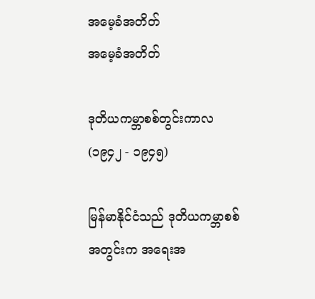အမေ့ခံအတိတ်
အမေ့ခံအတိတ်

ဒုတိယကမ္ဘာစစ်တွင်းကာလ (၁၉၄၂ - ၁၉၄၅)

မြန်မာနိုင်ငံသည် ဒုတိယကမ္ဘာစစ် အတွင်းက အရေးအ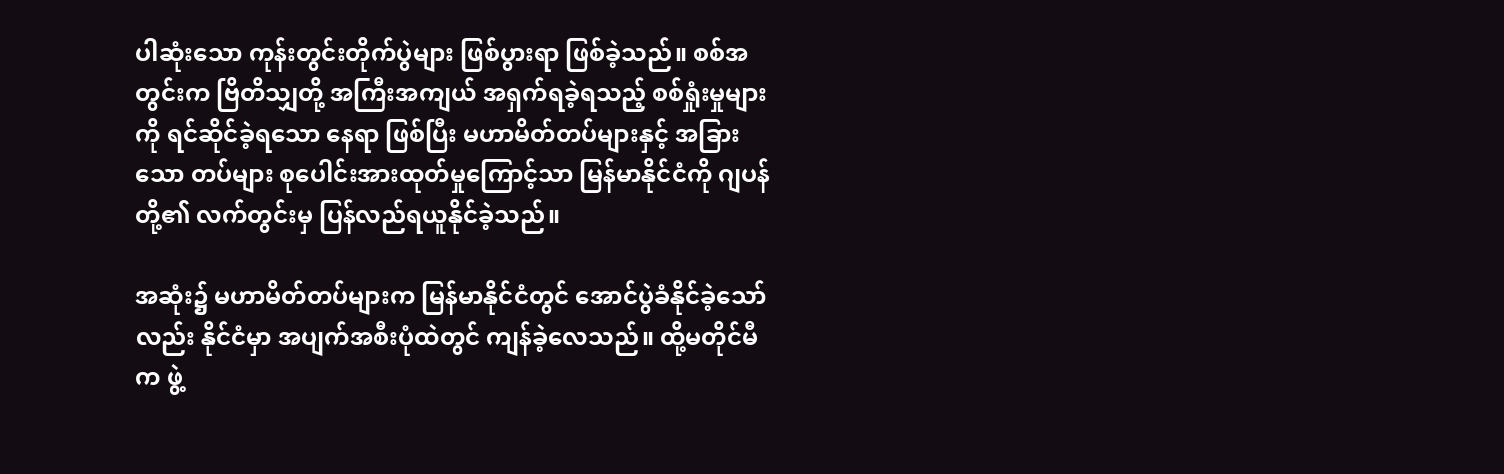ပါဆုံးသော ကုန်းတွင်းတိုက်ပွဲများ ဖြစ်ပွားရာ ဖြစ်ခဲ့သည်။ စစ်အတွင်းက ဗြိတိသျှတို့ အကြီးအကျယ် အရှက်ရခဲ့ရသည့် စစ်ရှုံးမှုများကို ရင်ဆိုင်ခဲ့ရသော နေရာ ဖြစ်ပြီး မဟာမိတ်တပ်များနှင့် အခြားသော တပ်များ စုပေါင်းအားထုတ်မှုကြောင့်သာ မြန်မာနိုင်ငံကို ဂျပန်တို့၏ လက်တွင်းမှ ပြန်လည်ရယူနိုင်ခဲ့သည်။

အဆုံး၌ မဟာမိတ်တပ်များက မြန်မာနိုင်ငံတွင် အောင်ပွဲခံနိုင်ခဲ့သော်လည်း နိုင်ငံမှာ အပျက်အစီးပုံထဲတွင် ကျန်ခဲ့လေသည်။ ထို့မတိုင်မီက ဖွဲ့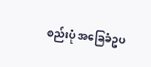စည်းပုံ အခြေခံဥပ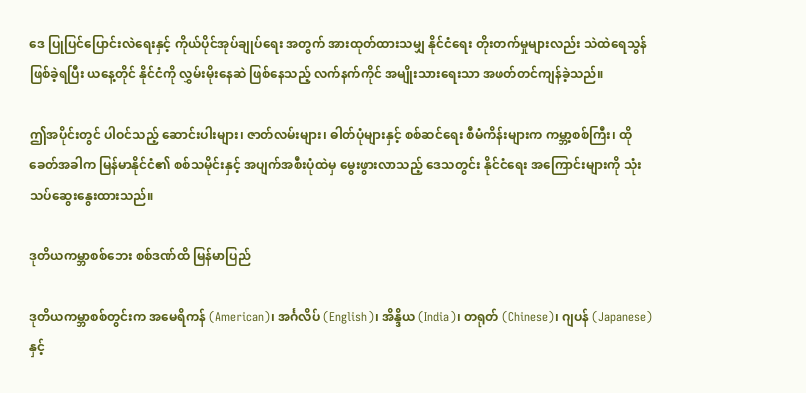ဒေ ပြုပြင်ပြောင်းလဲရေးနှင့် ကိုယ်ပိုင်အုပ်ချုပ်ရေး အတွက် အားထုတ်ထားသမျှ နိုင်ငံရေး တိုးတက်မှုများလည်း သဲထဲရေသွန် ဖြစ်ခဲ့ရပြီး ယနေ့တိုင် နိုင်ငံကို လွှမ်းမိုးနေဆဲ ဖြစ်နေသည့် လက်နက်ကိုင် အမျိုးသားရေးသာ အဖတ်တင်ကျန်ခဲ့သည်။

ဤအပိုင်းတွင် ပါဝင်သည့် ဆောင်းပါးများ၊ ဇာတ်လမ်းများ၊ ဓါတ်ပုံများနှင့် စစ်ဆင်ရေး စီမံကိန်းများက ကမ္ဘာ့စစ်ကြီး၊ ထိုခေတ်အခါက မြန်မာနိုင်ငံ၏ စစ်သမိုင်းနှင့် အပျက်အစီးပုံထဲမှ မွေးဖွားလာသည့် ဒေသတွင်း နိုင်ငံရေး အကြောင်းများကို သုံးသပ်ဆွေးနွေးထားသည်။

ဒုတိယကမ္ဘာစစ်ဘေး စစ်ဒဏ်ထိ မြန်မာပြည်

ဒုတိယကမ္ဘာစစ်တွင်းက အမေရိကန် (American)၊ အင်္ဂလိပ် (English)၊ အိန္ဒိယ (India)၊ တရုတ် (Chinese)၊ ဂျပန် (Japanese) နှင့်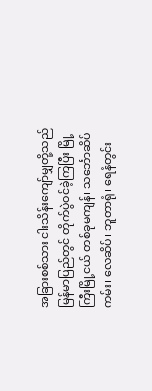အခြားစစ်သား ငါးသိန်းကျော်မျှတို့သည် မြန်မာပြည်တွင် တိုက်ပွဲဝင်ခဲ့ကြပြီး မြို့ကြီးမြို့ငယ် တစ်ခုမကျန်၊ သင်္ဘောဆိပ်ကမ်း၊ လေဆိပ်၊ ဘူတာရုံ၊ ရေနံတွင်း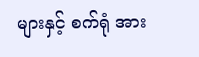များနှင့် စက်ရုံ အား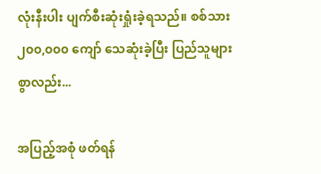လုံးနီးပါး ပျက်စီးဆုံးရှုံးခဲ့ရသည်။ စစ်သား ၂၀၀,၀၀၀ ကျော် သေဆုံးခဲ့ပြီး ပြည်သူများစွာလည်း...

အပြည့်အစုံ ဖတ်ရန်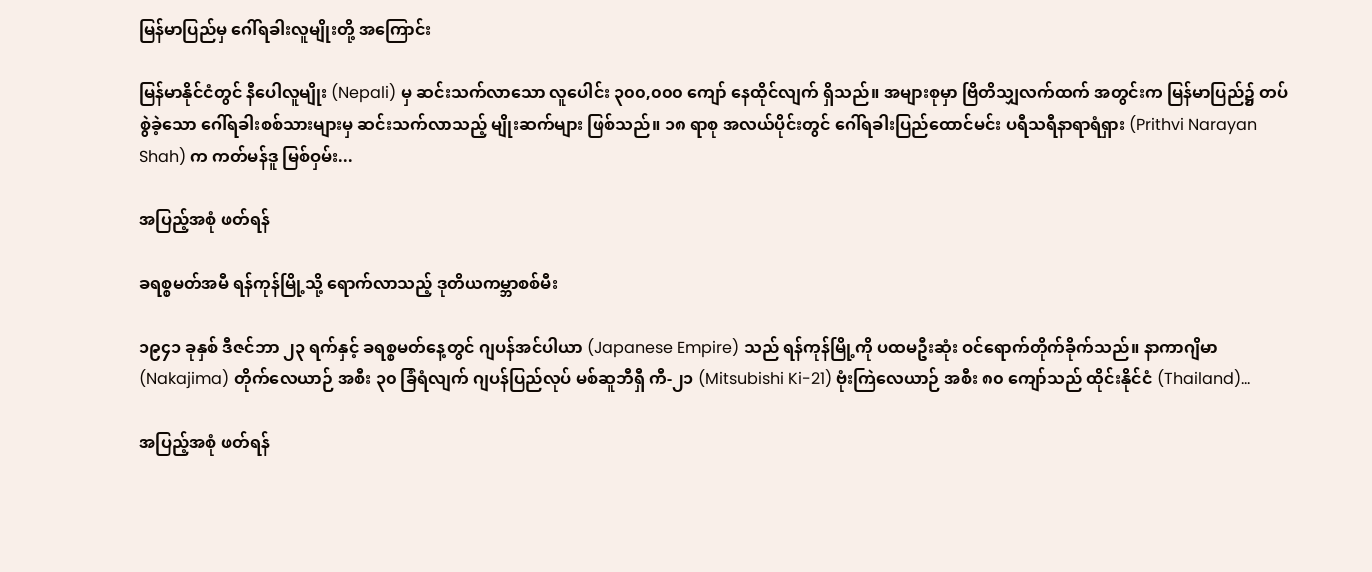မြန်မာပြည်မှ ဂေါ်ရခါးလူမျိုးတို့ အကြောင်း

မြန်မာနိုင်ငံတွင် နီပေါလူမျိုး (Nepali) မှ ဆင်းသက်လာသော လူပေါင်း ၃၀၀,၀၀၀ ကျော် နေထိုင်လျက် ရှိသည်။ အများစုမှာ ဗြိတိသျှလက်ထက် အတွင်းက မြန်မာပြည်၌ တပ်စွဲခဲ့သော ဂေါ်ရခါးစစ်သားများမှ ဆင်းသက်လာသည့် မျိုးဆက်များ ဖြစ်သည်။ ၁၈ ရာစု အလယ်ပိုင်းတွင် ဂေါ်ရခါးပြည်ထောင်မင်း ပရီသရီနာရာရံရှား (Prithvi Narayan Shah) က ကတ်မန်ဒူ မြစ်ဝှမ်း...

အပြည့်အစုံ ဖတ်ရန်

ခရစ္စမတ်အမီ ရန်ကုန်မြို့သို့ ရောက်လာသည့် ဒုတိယကမ္ဘာစစ်မီး

၁၉၄၁ ခုနှစ် ဒီဇင်ဘာ ၂၃ ရက်နှင့် ခရစ္စမတ်နေ့တွင် ဂျပန်အင်ပါယာ (Japanese Empire) သည် ရန်ကုန်မြို့ကို ပထမဦးဆုံး ဝင်ရောက်တိုက်ခိုက်သည်။ နာကာဂျိမာ (Nakajima) တိုက်လေယာဉ် အစီး ၃၀ ခြံရံလျက် ဂျပန်ပြည်လုပ် မစ်ဆူဘီရှီ ကီ-၂၁ (Mitsubishi Ki-21) ဗုံးကြဲလေယာဉ် အစီး ၈၀ ကျော်သည် ထိုင်းနိုင်ငံ (Thailand)...

အပြည့်အစုံ ဖတ်ရန်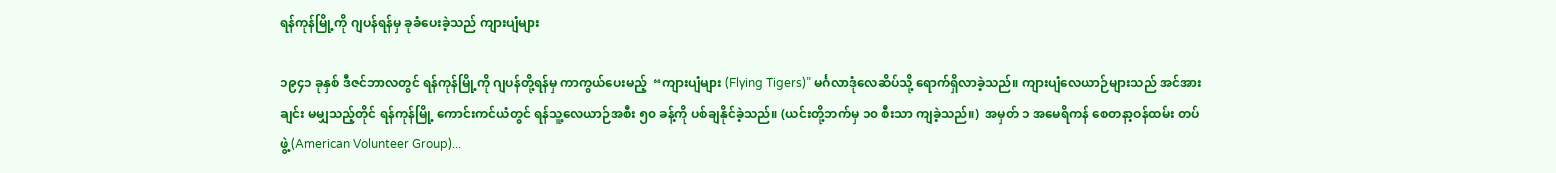ရန်ကုန်မြို့ကို ဂျပန်ရန်မှ ခုခံပေးခဲ့သည် ကျားပျံများ

၁၉၄၁ ခုနှစ် ဒီဇင်ဘာလတွင် ရန်ကုန်မြို့ကို ဂျပန်တို့ရန်မှ ကာကွယ်ပေးမည့်  “ကျားပျံများ (Flying Tigers)” မင်္ဂလာဒုံလေဆိပ်သို့ ရောက်ရှိလာခဲ့သည်။ ကျားပျံလေယာဉ်များသည် အင်အားချင်း မမျှသည့်တိုင် ရန်ကုန်မြို့ ကောင်းကင်ယံတွင် ရန်သူ့လေယာဉ်အစီး ၅၀ ခန့်ကို ပစ်ချနိုင်ခဲ့သည်။ (ယင်းတို့ဘက်မှ ၁၀ စီးသာ ကျခဲ့သည်။)  အမှတ် ၁ အမေရိကန် စေတနာ့ဝန်ထမ်း တပ်ဖွဲ့ (American Volunteer Group)...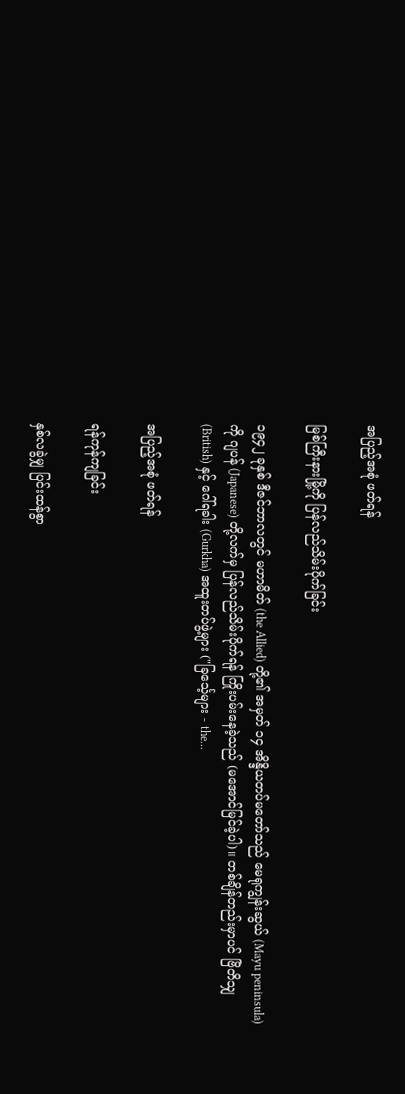အပြည့်အစုံ ဖတ်ရန်

မြစ်ကြီးနားမြို့ကို ပြန်လည်သိမ်းပိုက်ခြင်း

၁၉၄၂ ခုနှစ် ဒီဇင်ဘာလတွင် မဟာမိတ် (the Allied) တို့၏ အမှတ် ၁၄ အိန္ဒိယတပ်မတော်သည် မေရုကျွန်းဆွယ် (Mayu peninsula) ကို ဂျပန် (Japanese) တို့လက်မှ ပြန်လည်သိမ်းပိုက်ရန် ကြိုးပမ်းနေခဲ့သည် (မအောင်မြင်ခဲ့ပါ)။ တစ်ချိန်တည်းမှာပင် ဗြိတိသျှ (British) နှင့် ဂေါ်ရခါး (Gurkha) အထူးတပ်ဖွဲ့များ ("ခြင်္သေ့များ - the...

အပြည့်အစုံ ဖတ်ရန်

ရန်ကုန်ကျခြင်း

နှစ်လခွဲမျှ ပြင်းထန်စွာ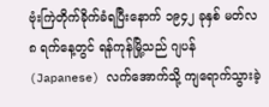ဗုံးကြဲတိုက်ခိုက်ခံရပြီးနောက် ၁၉၄၂ ခုနှစ် မတ်လ ၈ ရက်နေ့တွင် ရန်ကုန်မြို့သည် ဂျပန် (Japanese) လက်အောက်သို့ ကျရောက်သွားခဲ့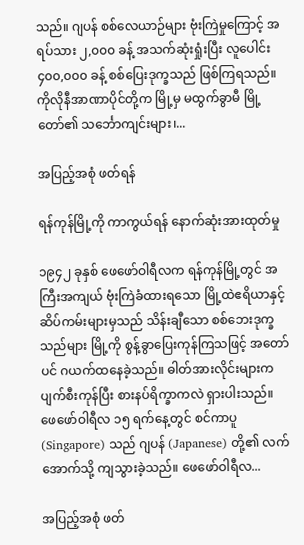သည်။ ဂျပန် စစ်လေယာဉ်များ ဗုံးကြဲမှုကြောင့် အရပ်သား ၂,၀၀၀ ခန့် အသက်ဆုံးရှုံးပြီး လူပေါင်း ၄၀၀,၀၀၀ ခန့် စစ်ပြေးဒုက္ခသည် ဖြစ်ကြရသည်။ ကိုလိုနီအာဏာပိုင်တို့က မြို့မှ မထွက်ခွာမီ မြို့တော်၏ သင်္ဘောကျင်းများ၊...

အပြည့်အစုံ ဖတ်ရန်

ရန်ကုန်မြို့ကို ကာကွယ်ရန် နောက်ဆုံးအားထုတ်မှု

၁၉၄၂ ခုနှစ် ဖေဖော်ဝါရီလက ရန်ကုန်မြို့တွင် အကြီးအကျယ် ဗုံးကြဲခံထားရသော မြို့ထဲဧရိယာနှင့် ဆိပ်ကမ်းများမှသည် သိန်းချီသော စစ်ဘေးဒုက္ခသည်များ မြို့ကို စွန့်ခွာပြေးကုန်ကြသဖြင့် အတော်ပင် ဂယက်ထနေခဲ့သည်။ ဓါတ်အားလိုင်းများက ပျက်စီးကုန်ပြီး စားနပ်ရိက္ခာကလဲ ရှားပါးသည်။ ဖေဖော်ဝါရီလ ၁၅ ရက်နေ့တွင် စင်ကာပူ (Singapore) သည် ဂျပန် (Japanese) တို့၏ လက်အောက်သို့ ကျသွားခဲ့သည်။ ဖေဖော်ဝါရီလ...

အပြည့်အစုံ ဖတ်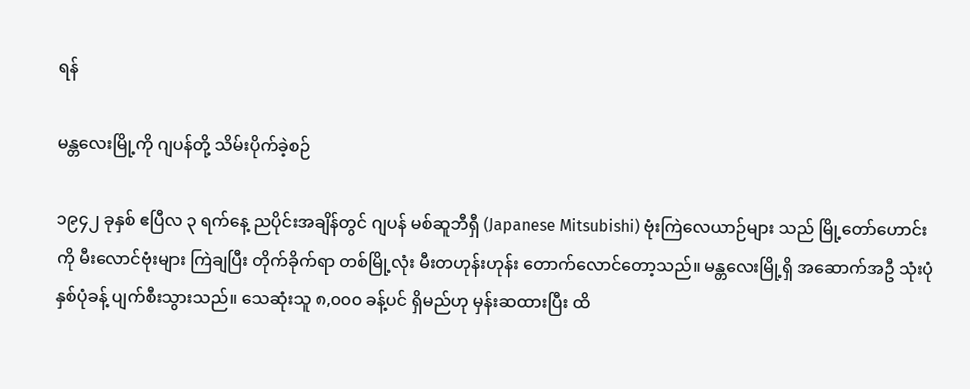ရန်

မန္တလေးမြို့ကို ဂျပန်တို့ သိမ်းပိုက်ခဲ့စဉ်

၁၉၄၂ ခုနှစ် ဧပြီလ ၃ ရက်နေ့ ညပိုင်းအချိန်တွင် ဂျပန် မစ်ဆူဘီရှီ (Japanese Mitsubishi) ဗုံးကြဲလေယာဉ်များ သည် မြို့တော်ဟောင်းကို မီးလောင်ဗုံးများ ကြဲချပြီး တိုက်ခိုက်ရာ တစ်မြို့လုံး မီးတဟုန်းဟုန်း တောက်လောင်တော့သည်။ မန္တလေးမြို့ရှိ အဆောက်အဦ သုံးပုံ နှစ်ပုံခန့် ပျက်စီးသွားသည်။ သေဆုံးသူ ၈,၀၀၀ ခန့်ပင် ရှိမည်ဟု မှန်းဆထားပြီး ထိ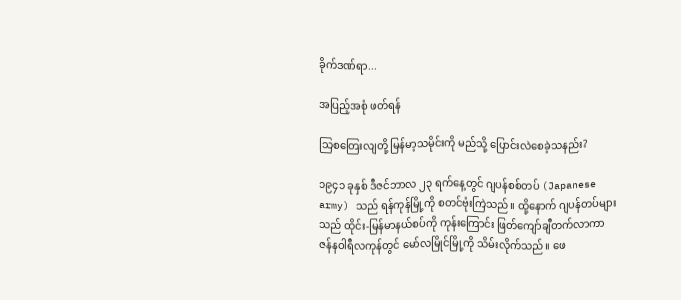ခိုက်ဒဏ်ရာ...

အပြည့်အစုံ ဖတ်ရန်

သြစတြေးလျတို့ မြန်မာ့သမိုင်းကို မည်သို့ ပြောင်းလဲစေခဲ့သနည်း?

၁၉၄၁ ခုနှစ် ဒီဇင်ဘာလ ၂၃ ရက်နေ့တွင် ဂျပန်စစ်တပ် (Japanese army) သည် ရန်ကုန်မြို့ကို စတင်ဗုံးကြဲသည်။ ထို့နောက် ဂျပန်တပ်များသည် ထိုင်း-မြန်မာနယ်စပ်ကို ကုန်းကြောင်း ဖြတ်ကျော်ချီတက်လာကာ ဇန်နဝါရီလကုန်တွင် မော်လမြိုင်မြို့ကို သိမ်းလိုက်သည်။ ဖေ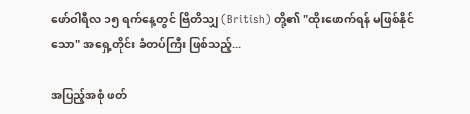ဖော်ဝါရီလ ၁၅ ရက်နေ့တွင် ဗြိတိသျှ (British) တို့၏ "ထိုးဖောက်ရန် မဖြစ်နိုင်သော" အရှေ့တိုင်း ခံတပ်ကြီး ဖြစ်သည့်...

အပြည့်အစုံ ဖတ်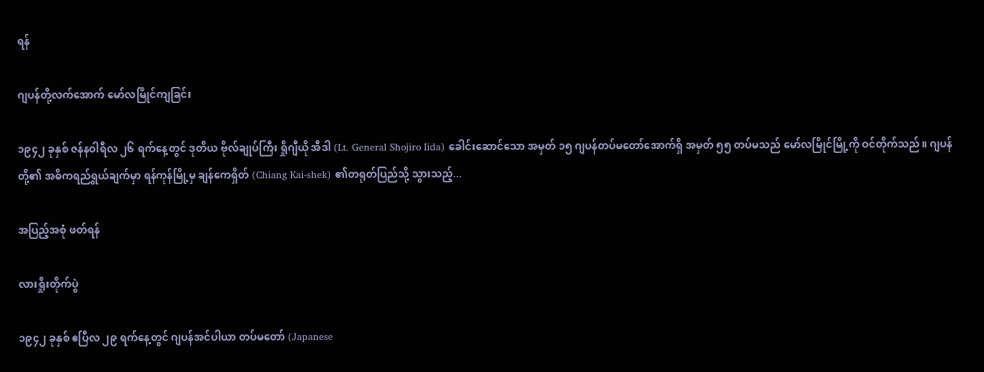ရန်

ဂျပန်တို့လက်အောက် မော်လမြိုင်ကျခြင်း

၁၉၄၂ ခုနှစ် ဇန်နဝါရီလ ၂၆ ရက်နေ့တွင် ဒုတိယ ဗိုလ်ချုပ်ကြီး ရှိုဂျီယို အီဒါ (Lt. General Shojiro Iida) ခေါင်းဆောင်သော အမှတ် ၁၅ ဂျပန်တပ်မတော်အောက်ရှိ အမှတ် ၅၅ တပ်မသည် မော်လမြိုင်မြို့ကို ဝင်တိုက်သည်။ ဂျပန်တို့၏ အဓိကရည်ရွယ်ချက်မှာ ရန်ကုန်မြို့မှ ချန်ကေရှိတ် (Chiang Kai-shek) ၏တရုတ်ပြည်သို့ သွားသည့်...

အပြည့်အစုံ ဖတ်ရန်

လားရှိုးတိုက်ပွဲ

၁၉၄၂ ခုနှစ် ဧပြီလ ၂၉ ရက်နေ့တွင် ဂျပန်အင်ပါယာ တပ်မတော် (Japanese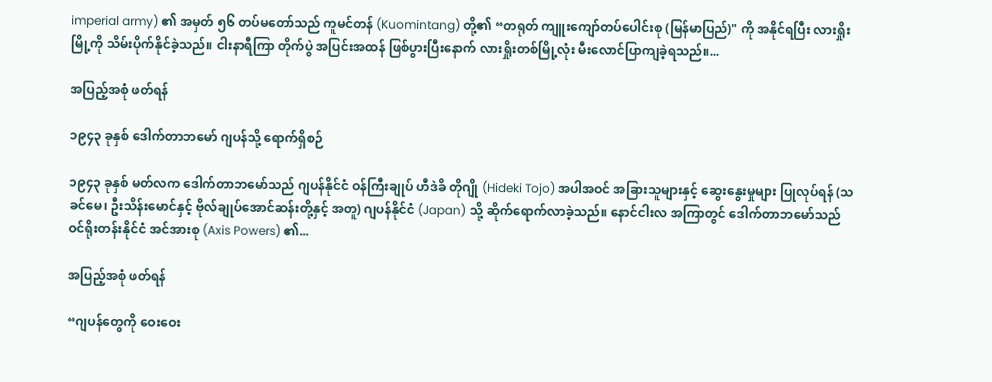imperial army) ၏ အမှတ် ၅၆ တပ်မတော်သည် ကူမင်တန် (Kuomintang) တို့၏ “တရုတ် ကျူးကျော်တပ်ပေါင်းစု (မြန်မာပြည်)" ကို အနိုင်ရပြီး လားရှိုးမြို့ကို သိမ်းပိုက်နိုင်ခဲ့သည်။ ငါးနာရီကြာ တိုက်ပွဲ အပြင်းအထန် ဖြစ်ပွားပြီးနောက် လားရှိုးတစ်မြို့လုံး မီးလောင်ပြာကျခဲ့ရသည်။...

အပြည့်အစုံ ဖတ်ရန်

၁၉၄၃ ခုနှစ် ဒေါက်တာဘမော် ဂျပန်သို့ ရောက်ရှိစဉ်

၁၉၄၃ ခုနှစ် မတ်လက ဒေါက်တာဘမော်သည် ဂျပန်နိုင်ငံ ဝန်ကြီးချုပ် ဟီဒဲခိ တိုဂျို (Hideki Tojo) အပါအဝင် အခြားသူများနှင့် ဆွေးနွေးမှုများ ပြုလုပ်ရန် (သခင်မေ၊ ဦးသိန်းမောင်နှင့် ဗိုလ်ချုပ်အောင်ဆန်းတို့နှင့် အတူ) ဂျပန်နိုင်ငံ (Japan) သို့ ဆိုက်ရောက်လာခဲ့သည်။ နောင်ငါးလ အကြာတွင် ဒေါက်တာဘမော်သည် ဝင်ရိုးတန်းနိုင်ငံ အင်အားစု (Axis Powers) ၏...

အပြည့်အစုံ ဖတ်ရန်

“ဂျပန်တွေကို ဝေးဝေး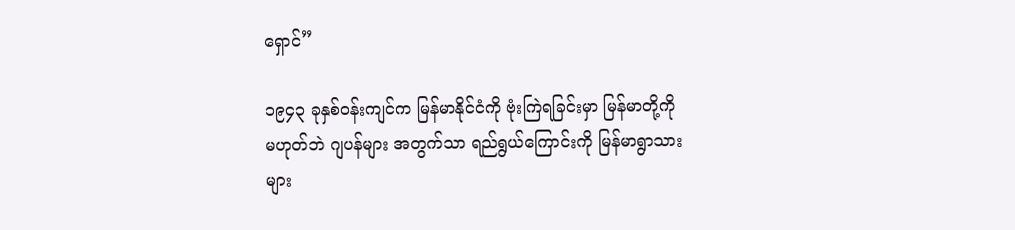ရှောင်”

၁၉၄၃ ခုနှစ်ဝန်းကျင်က မြန်မာနိုင်ငံကို ဗုံးကြဲရခြင်းမှာ မြန်မာတို့ကို မဟုတ်ဘဲ ဂျပန်များ အတွက်သာ ရည်ရွယ်ကြောင်းကို မြန်မာရွာသားများ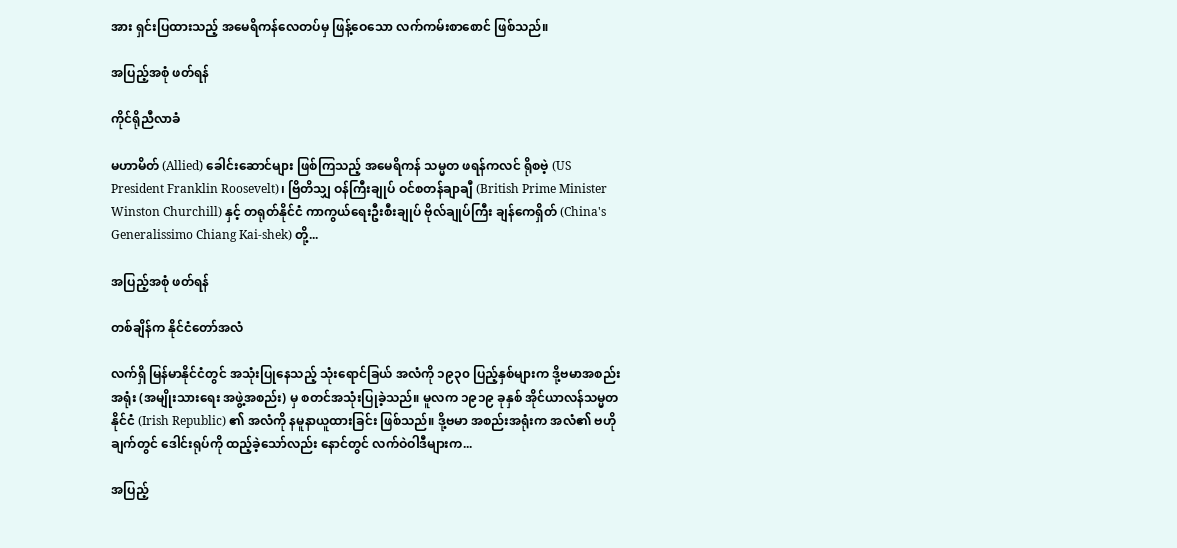အား ရှင်းပြထားသည့် အမေရိကန်လေတပ်မှ ဖြန့်ဝေသော လက်ကမ်းစာစောင် ဖြစ်သည်။

အပြည့်အစုံ ဖတ်ရန်

ကိုင်ရိုညီလာခံ

မဟာမိတ် (Allied) ခေါင်းဆောင်များ ဖြစ်ကြသည့် အမေရိကန် သမ္မတ ဖရန်ကလင် ရိုစဗဲ့ (US President Franklin Roosevelt)၊ ဗြိတိသျှ ဝန်ကြီးချုပ် ဝင်စတန်ချာချီ (British Prime Minister Winston Churchill) နှင့် တရုတ်နိုင်ငံ ကာကွယ်ရေးဦးစီးချုပ် ဗိုလ်ချုပ်ကြီး ချန်ကေရှိတ် (China's Generalissimo Chiang Kai-shek) တို့...

အပြည့်အစုံ ဖတ်ရန်

တစ်ချိန်က နိုင်ငံတော်အလံ

လက်ရှိ မြန်မာနိုင်ငံတွင် အသုံးပြုနေသည့် သုံးရောင်ခြယ် အလံကို ၁၉၃၀ ပြည့်နှစ်များက ဒို့ဗမာအစည်းအရုံး (အမျိုးသားရေး အဖွဲ့အစည်း) မှ စတင်အသုံးပြုခဲ့သည်။ မူလက ၁၉၁၉ ခုနှစ် အိုင်ယာလန်သမ္မတနိုင်ငံ (Irish Republic) ၏ အလံကို နမူနာယူထားခြင်း ဖြစ်သည်။ ဒို့ဗမာ အစည်းအရုံးက အလံ၏ ဗဟိုချက်တွင် ဒေါင်းရုပ်ကို ထည့်ခဲ့သော်လည်း နောင်တွင် လက်ဝဲဝါဒီများက...

အပြည့်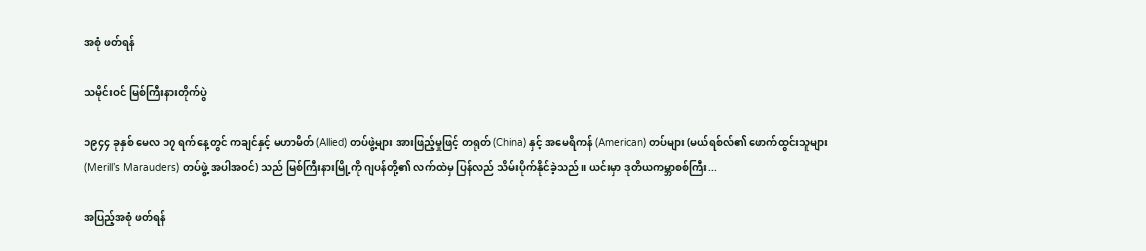အစုံ ဖတ်ရန်

သမိုင်းဝင် မြစ်ကြီးနားတိုက်ပွဲ

၁၉၄၄ ခုနှစ် မေလ ၁၇ ရက်နေ့တွင် ကချင်နှင့် မဟာမိတ် (Allied) တပ်ဖွဲ့များ အားဖြည့်မှုဖြင့် တရုတ် (China) နှင့် အမေရိကန် (American) တပ်များ (မယ်ရစ်လ်၏ ဖောက်ထွင်းသူများ (Merill’s Marauders) တပ်ဖွဲ့ အပါအဝင်) သည် မြစ်ကြီးနားမြို့ကို ဂျပန်တို့၏ လက်ထဲမှ ပြန်လည် သိမ်းပိုက်နိုင်ခဲ့သည်။ ယင်းမှာ ဒုတိယကမ္ဘာစစ်ကြီး...

အပြည့်အစုံ ဖတ်ရန်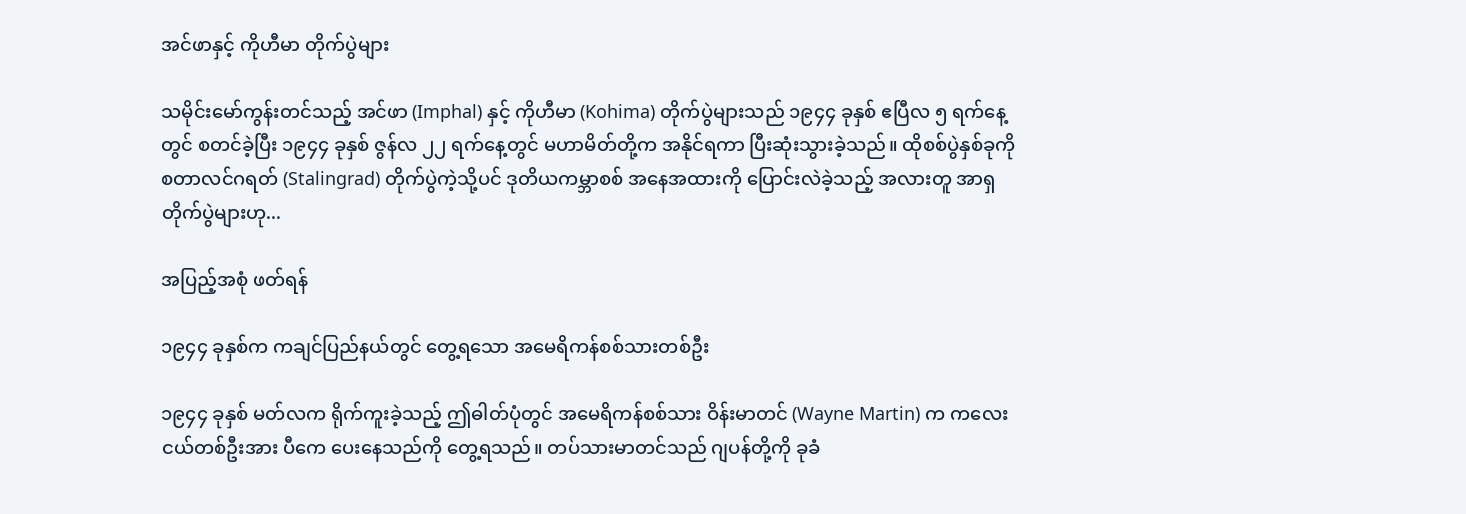အင်ဖာနှင့် ကိုဟီမာ တိုက်ပွဲများ

သမိုင်းမော်ကွန်းတင်သည့် အင်ဖာ (Imphal) နှင့် ကိုဟီမာ (Kohima) တိုက်ပွဲများသည် ၁၉၄၄ ခုနှစ် ဧပြီလ ၅ ရက်နေ့တွင် စတင်ခဲ့ပြီး ၁၉၄၄ ခုနှစ် ဇွန်လ ၂၂ ရက်နေ့တွင် မဟာမိတ်တို့က အနိုင်ရကာ ပြီးဆုံးသွားခဲ့သည်။ ထိုစစ်ပွဲနှစ်ခုကို စတာလင်ဂရတ် (Stalingrad) တိုက်ပွဲကဲ့သို့ပင် ဒုတိယကမ္ဘာစစ် အနေအထားကို ပြောင်းလဲခဲ့သည့် အလားတူ အာရှတိုက်ပွဲများဟု...

အပြည့်အစုံ ဖတ်ရန်

၁၉၄၄ ခုနှစ်က ကချင်ပြည်နယ်တွင် တွေ့ရသော အမေရိကန်စစ်သားတစ်ဦး

၁၉၄၄ ခုနှစ် မတ်လက ရိုက်ကူးခဲ့သည့် ဤဓါတ်ပုံတွင် အမေရိကန်စစ်သား ဝိန်းမာတင် (Wayne Martin) က ကလေးငယ်တစ်ဦးအား ပီကေ ပေးနေသည်ကို တွေ့ရသည်။ တပ်သားမာတင်သည် ဂျပန်တို့ကို ခုခံ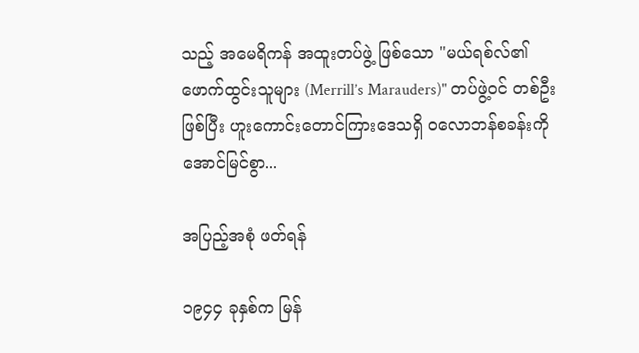သည့် အမေရိကန် အထူးတပ်ဖွဲ့ ဖြစ်သော "မယ်ရစ်လ်၏ ဖောက်ထွင်းသူများ (Merrill’s Marauders)" တပ်ဖွဲ့ဝင် တစ်ဦး ဖြစ်ပြီး ဟူးကောင်းတောင်ကြားဒေသရှိ ဝလောဘန်စခန်းကို အောင်မြင်စွာ...

အပြည့်အစုံ ဖတ်ရန်

၁၉၄၄ ခုနှစ်က မြန်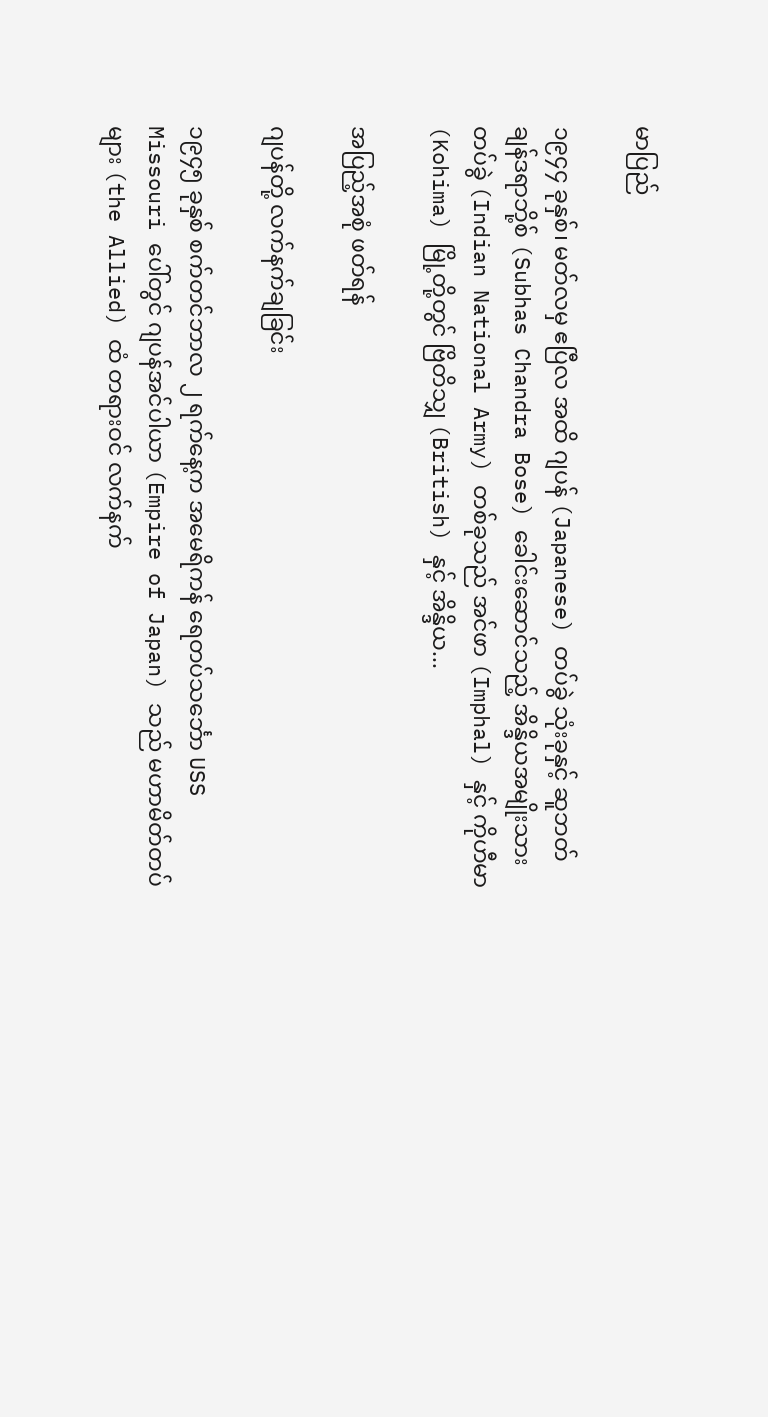မာပြည်

၁၉၄၄ ခုနှစ်၊ မတ်လမှ ဧပြီလ အထိ ဂျပန် (Japanese) တပ်ခွဲ သုံးခုနှင့် ဆူဘတ်ချန်ဒရာဘို့စ် (Subhas Chandra Bose) ခေါင်းဆောင်သည့် အိန္ဒိယအမျိုးသား တပ်ခွဲ (Indian National Army) တစ်ခုသည် အင်ဖာ (Imphal) နှင့် ကိုဟီမာ (Kohima) မြို့တို့တွင် ဗြိတိသျှ (British) နှင့် အိန္ဒိယ...

အပြည့်အစုံ ဖတ်ရန်

ဂျပန်တို့ လက်နက်ချခြင်း

၁၉၄၅ ခုနှစ် စက်တင်ဘာလ ၂ ရက်နေ့က အမေရိကန် ရေတပ်သင်္ဘော USS Missouri ပေါ်တွင် ဂျပန်အင်ပါယာ (Empire of Japan) သည် မဟာမိတ်တပ်များ (the Allied) ထံ တရားဝင် လက်နက်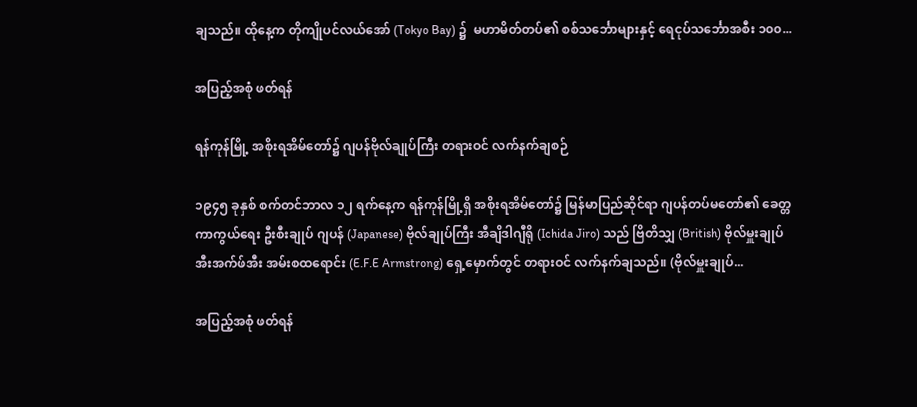ချသည်။ ထိုနေ့က တိုကျိုပင်လယ်အော် (Tokyo Bay) ၌  မဟာမိတ်တပ်၏ စစ်သင်္ဘောများနှင့် ရေငုပ်သင်္ဘောအစီး ၁၀၀...

အပြည့်အစုံ ဖတ်ရန်

ရန်ကုန်မြို့ အစိုးရအိမ်တော်၌ ဂျပန်ဗိုလ်ချုပ်ကြီး တရားဝင် လက်နက်ချစဉ်

၁၉၄၅ ခုနှစ် စက်တင်ဘာလ ၁၂ ရက်နေ့က ရန်ကုန်မြို့ရှိ အစိုးရအိမ်တော်၌ မြန်မာပြည်ဆိုင်ရာ ဂျပန်တပ်မတော်၏ ခေတ္တ ကာကွယ်ရေး ဦးစီးချုပ် ဂျပန် (Japanese) ဗိုလ်ချုပ်ကြီး အီချိဒါဂျီရို (Ichida Jiro) သည် ဗြိတိသျှ (British) ဗိုလ်မှူးချုပ် အီးအက်ဖ်အီး အမ်းစထရောင်း (E.F.E Armstrong) ရှေ့မှောက်တွင် တရားဝင် လက်နက်ချသည်။ (ဗိုလ်မှူးချုပ်...

အပြည့်အစုံ ဖတ်ရန်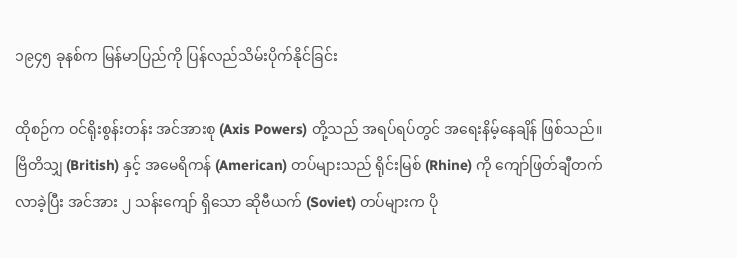၁၉၄၅ ခုနစ်က မြန်မာပြည်ကို ပြန်လည်သိမ်းပိုက်နိုင်ခြင်း

ထိုစဉ်က ဝင်ရိုးစွန်းတန်း အင်အားစု (Axis Powers) တို့သည် အရပ်ရပ်တွင် အရေးနိမ့်နေချိန် ဖြစ်သည်။ ဗြိတိသျှ (British) နှင့် အမေရိကန် (American) တပ်များသည် ရိုင်းမြစ် (Rhine) ကို ကျော်ဖြတ်ချီတက်လာခဲ့ပြီး အင်အား ၂ သန်းကျော် ရှိသော ဆိုဗီယက် (Soviet) တပ်များက ပို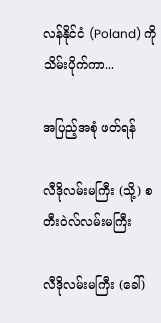လန်နိုင်ငံ (Poland) ကို သိမ်းပိုက်ကာ...

အပြည့်အစုံ ဖတ်ရန်

လီဒိုလမ်းမကြီး (သို့) စတီးဝဲလ်လမ်းမကြီး

လီဒိုလမ်းမကြီး (ခေါ်)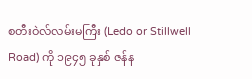စတီးဝဲလ်လမ်းမကြီး (Ledo or Stillwell Road) ကို ၁၉၄၅ ခုနှစ် ဇန်န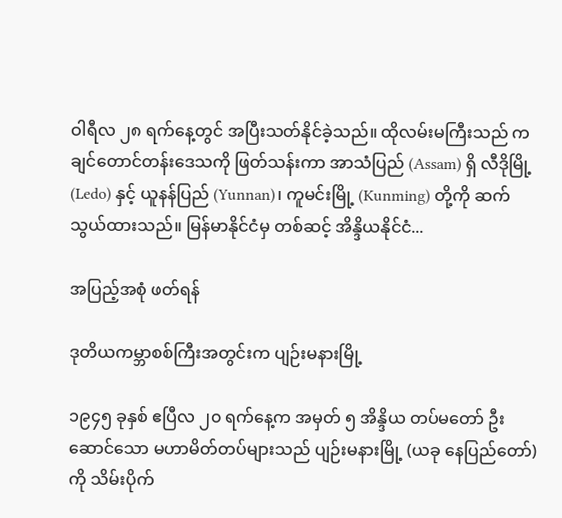ဝါရီလ ၂၈ ရက်နေ့တွင် အပြီးသတ်နိုင်ခဲ့သည်။ ထိုလမ်းမကြီးသည် ကချင်တောင်တန်းဒေသကို ဖြတ်သန်းကာ အာသံပြည် (Assam) ရှိ လီဒိုမြို့ (Ledo) နှင့် ယူနန်ပြည် (Yunnan)၊ ကူမင်းမြို့ (Kunming) တို့ကို ဆက်သွယ်ထားသည်။ မြန်မာနိုင်ငံမှ တစ်ဆင့် အိန္ဒိယနိုင်ငံ...

အပြည့်အစုံ ဖတ်ရန်

ဒုတိယကမ္ဘာစစ်ကြီးအတွင်းက ပျဉ်းမနားမြို့

၁၉၄၅ ခုနှစ် ဧပြီလ ၂၀ ရက်နေ့က အမှတ် ၅ အိန္ဒိယ တပ်မတော် ဦးဆောင်သော မဟာမိတ်တပ်များသည် ပျဉ်းမနားမြို့ (ယခု နေပြည်တော်)ကို သိမ်းပိုက်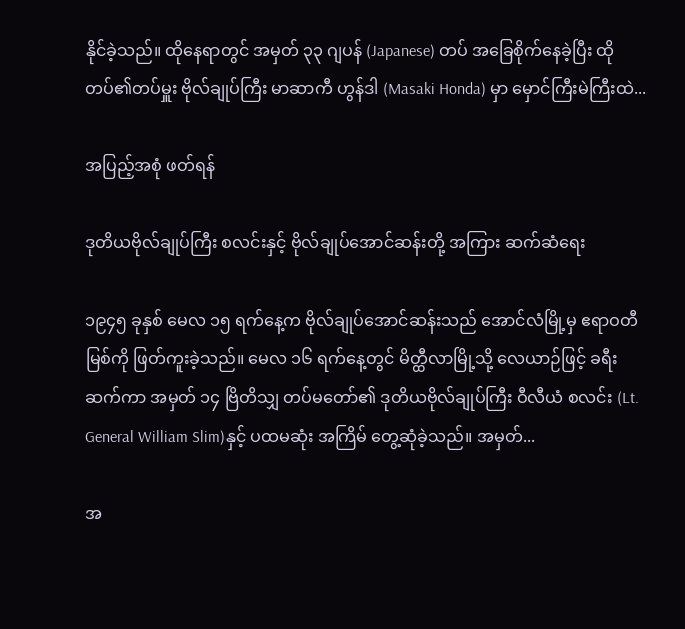နိုင်ခဲ့သည်။ ထိုနေရာတွင် အမှတ် ၃၃ ဂျပန် (Japanese) တပ် အခြေစိုက်နေခဲ့ပြီး ထိုတပ်၏တပ်မှူး ဗိုလ်ချုပ်ကြီး မာဆာကီ ဟွန်ဒါ (Masaki Honda) မှာ မှောင်ကြီးမဲကြီးထဲ...

အပြည့်အစုံ ဖတ်ရန်

ဒုတိယဗိုလ်ချုပ်ကြီး စလင်းနှင့် ဗိုလ်ချုပ်အောင်ဆန်းတို့ အကြား ဆက်ဆံရေး

၁၉၄၅ ခုနှစ် မေလ ၁၅ ရက်နေ့က ဗိုလ်ချုပ်အောင်ဆန်းသည် အောင်လံမြို့မှ ဧရာဝတီမြစ်ကို ဖြတ်ကူးခဲ့သည်။ မေလ ၁၆ ရက်နေ့တွင် မိတ္ထီလာမြို့သို့ လေယာဉ်ဖြင့် ခရီးဆက်ကာ အမှတ် ၁၄ ဗြိတိသျှ တပ်မတော်၏ ဒုတိယဗိုလ်ချုပ်ကြီး ဝီလီယံ စလင်း (Lt. General William Slim)နှင့် ပထမဆုံး အကြိမ် တွေ့ဆုံခဲ့သည်။ အမှတ်...

အ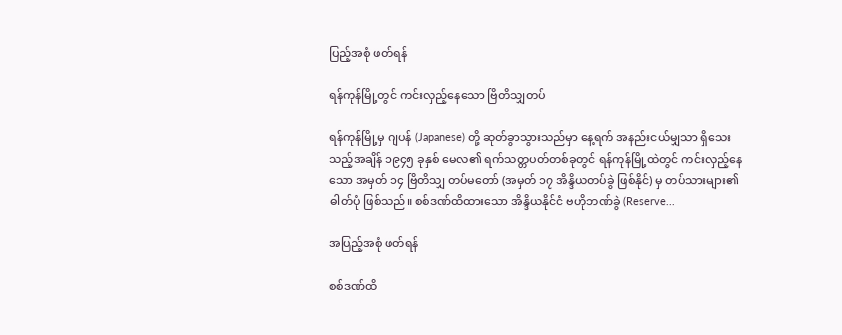ပြည့်အစုံ ဖတ်ရန်

ရန်ကုန်မြို့တွင် ကင်းလှည့်နေသော ဗြိတိသျှတပ်

ရန်ကုန်မြို့မှ ဂျပန် (Japanese) တို့ ဆုတ်ခွာသွားသည်မှာ နေ့ရက် အနည်းငယ်မျှသာ ရှိသေးသည့်အချိန် ၁၉၄၅ ခုနှစ် မေလ၏ ရက်သတ္တပတ်တစ်ခုတွင် ရန်ကုန်မြို့ထဲတွင် ကင်းလှည့်နေသော အမှတ် ၁၄ ဗြိတိသျှ တပ်မတော် (အမှတ် ၁၇ အိန္ဒိယတပ်ခွဲ ဖြစ်နိုင်) မှ တပ်သားများ၏ ဓါတ်ပုံ ဖြစ်သည်။ စစ်ဒဏ်ထိထားသော အိန္ဒိယနိုင်ငံ ဗဟိုဘဏ်ခွဲ (Reserve...

အပြည့်အစုံ ဖတ်ရန်

စစ်ဒဏ်ထိ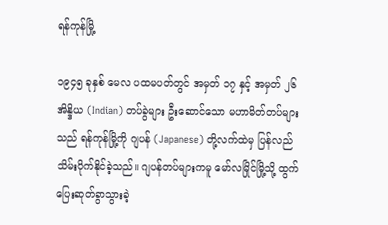ရန်ကုန်မြို့

၁၉၄၅ ခုနှစ် မေလ ပထမပတ်တွင် အမှတ် ၁၇ နှင့် အမှတ် ၂၆ အိန္ဒိယ (Indian) တပ်ခွဲများ ဦးဆောင်သော မဟာမိတ်တပ်များသည် ရန်ကုန်မြို့ကို ဂျပန် (Japanese) တို့လက်ထဲမှ ပြန်လည်သိမ်းပိုက်နိုင်ခဲ့သည်။ ဂျပန်တပ်များကမူ မော်လမြိုင်မြို့သို့ ထွက်ပြေးဆုတ်ခွာသွားခဲ့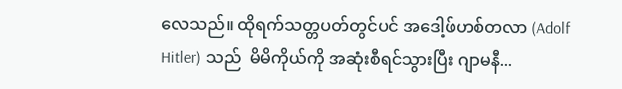လေသည်။ ထိုရက်သတ္တပတ်တွင်ပင် အဒေါ့ဖ်ဟစ်တလာ (Adolf Hitler) သည်  မိမိကိုယ်ကို အဆုံးစီရင်သွားပြီး ဂျာမနီ...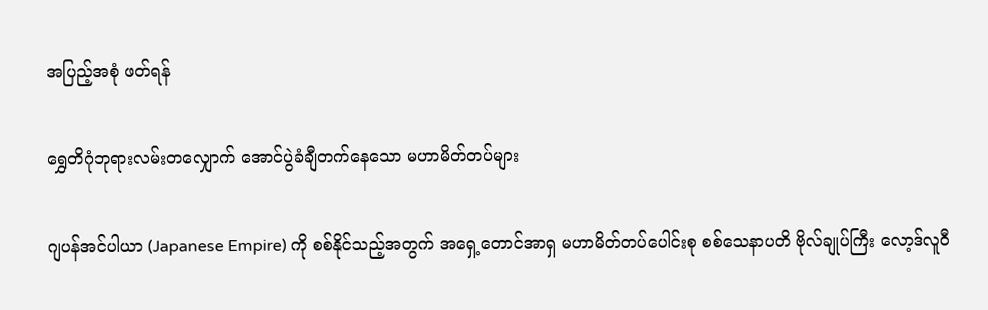အပြည့်အစုံ ဖတ်ရန်

ရွှေတိဂုံဘုရားလမ်းတလျှောက် အောင်ပွဲခံချီတက်နေသော မဟာမိတ်တပ်များ

ဂျပန်အင်ပါယာ (Japanese Empire) ကို စစ်နိုင်သည့်အတွက် အရှေ့တောင်အာရှ မဟာမိတ်တပ်ပေါင်းစု စစ်သေနာပတိ ဗိုလ်ချုပ်ကြီး လော့ဒ်လူဝီ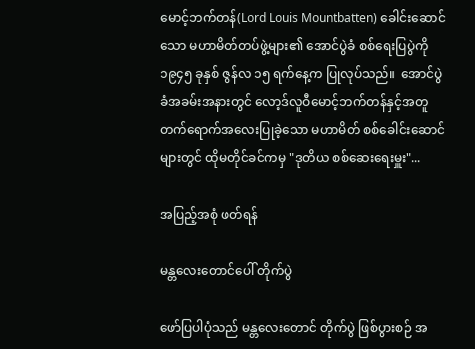မောင့်ဘက်တန်(Lord Louis Mountbatten) ခေါင်းဆောင်သော မဟာမိတ်တပ်ဖွဲ့များ၏ အောင်ပွဲခံ စစ်ရေးပြပွဲကို ၁၉၄၅ ခုနှစ် ဇွန်လ ၁၅ ရက်နေ့က ပြုလုပ်သည်။  အောင်ပွဲခံအခမ်းအနားတွင် လော့ဒ်လူဝီမောင့်ဘက်တန်နှင့်အတူ တက်ရောက်အလေးပြုခဲ့သော မဟာမိတ် စစ်ခေါင်းဆောင်များတွင် ထိုမတိုင်ခင်ကမှ "ဒုတိယ စစ်ဆေးရေးမှူး"...

အပြည့်အစုံ ဖတ်ရန်

မန္တလေးတောင်ပေါ် တိုက်ပွဲ

ဖော်ပြပါပုံသည် မန္တလေးတောင် တိုက်ပွဲ ဖြစ်ပွားစဉ် အ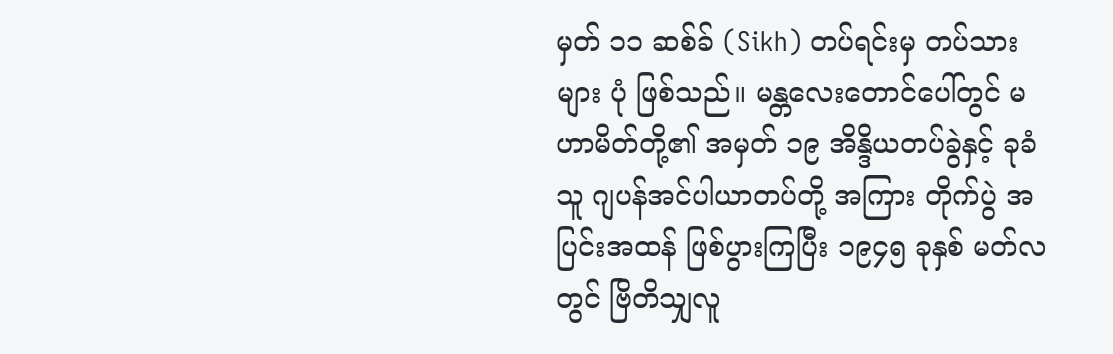မှတ် ၁၁ ဆစ်ခ် (Sikh) တပ်ရင်းမှ တပ်သားများ ပုံ ဖြစ်သည်။ မန္တလေးတောင်ပေါ်တွင် မဟာမိတ်တို့၏ အမှတ် ၁၉ အိန္ဒိယတပ်ခွဲနှင့် ခုခံသူ ဂျပန်အင်ပါယာတပ်တို့ အကြား တိုက်ပွဲ အပြင်းအထန် ဖြစ်ပွားကြပြီး ၁၉၄၅ ခုနှစ် မတ်လတွင် ဗြိတိသျှလူ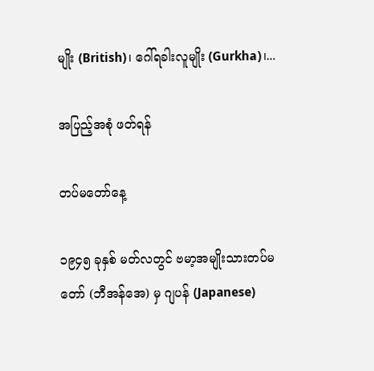မျိုး (British)၊ ဂေါ်ရခါးလူမျိုး (Gurkha)၊...

အပြည့်အစုံ ဖတ်ရန်

တပ်မတော်နေ့

၁၉၄၅ ခုနှစ် မတ်လတွင် ဗမာ့အမျိုးသားတပ်မတော် (ဘီအန်အေ) မှ ဂျပန် (Japanese)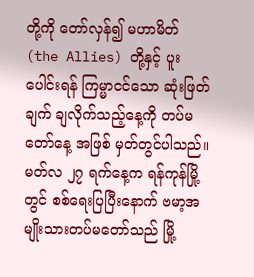တို့ကို တော်လှန်၍ မဟာမိတ် (the Allies) တို့နှင့် ပူးပေါင်းရန် ကြမ္မာငင်သော ဆုံးဖြတ်ချက် ချလိုက်သည့်နေ့ကို တပ်မတော်နေ့ အဖြစ် မှတ်တွင်ပါသည်။  မတ်လ ၂၇ ရက်နေ့က ရန်ကုန်မြို့တွင် စစ်ရေးပြပြီးနောက် ဗမာ့အမျိုးသားတပ်မတော်သည် မြို့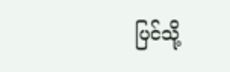ပြင်သို့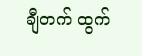ချီတက် ထွက်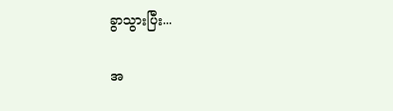ခွာသွားပြီး...

အ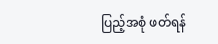ပြည့်အစုံ ဖတ်ရန်